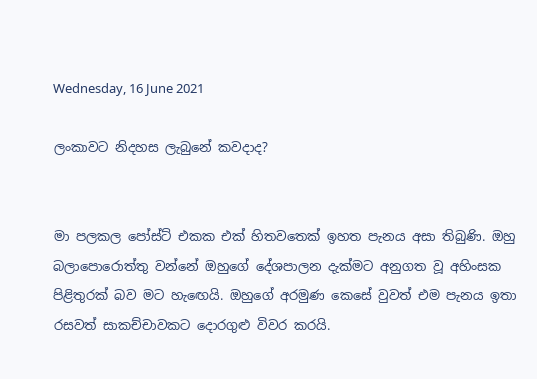Wednesday, 16 June 2021

ලංකාවට නිදහස ලැබුනේ කවදාද?


මා පලකල පෝස්ට් එකක එක් හිතවතෙක් ඉහත පැනය අසා තිබුණි. ඔහු බලාපොරොත්තු වන්නේ ඔහුගේ දේශපාලන දැක්මට අනුගත වූ අහිංසක පිළිතුරක් බව මට හැඟෙයි. ඔහුගේ අරමුණ කෙසේ වුවත් එම පැනය ඉතා රසවත් සාකච්චාවකට දොරගුළු විවර කරයි.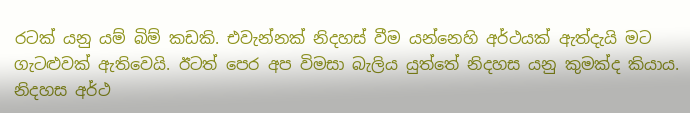රටක් යනු යම් බිම් කඩකි. එවැන්නක් නිදහස් වීම යන්නෙහි අර්ථයක් ඇත්දැයි මට ගැටළුවක් ඇතිවෙයි. ඊටත් පෙර අප විමසා බැලිය යුත්තේ නිදහස යනු කුමක්ද කියාය. නිදහස අර්ථ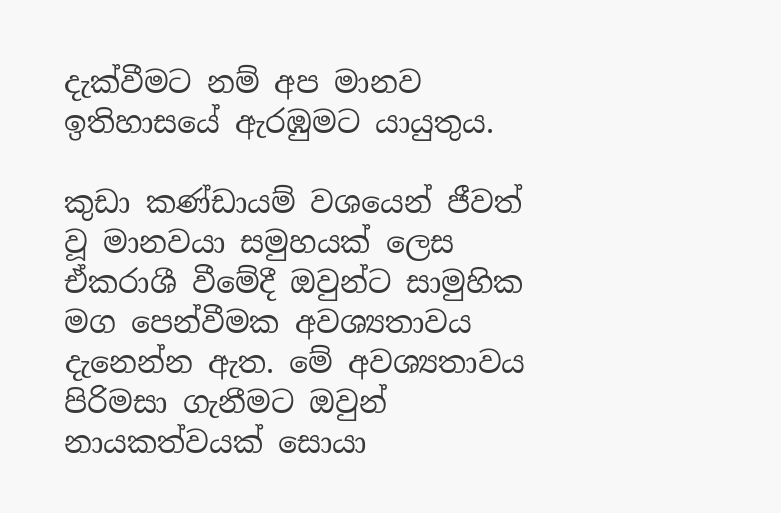දැක්වීමට නම් අප මානව ඉතිහාසයේ ඇරඹුමට යායුතුය.

කුඩා කණ්ඩායම් වශයෙන් ජීවත් වූ මානවයා සමුහයක් ලෙස ඒකරාශී වීමේදී ඔවුන්ට සාමුහික මග පෙන්වීමක අවශ්‍යතාවය දැනෙන්න ඇත. මේ අවශ්‍යතාවය පිරිමසා ගැනීමට ඔවුන් නායකත්වයක් සොයා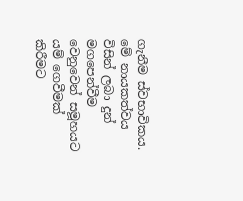ගැනීම ස්වභාවිකය. මේ නායකත්වය විසින් ලබා දුන් මගපෙන්වීම වෙනුවෙන් සමූහයට යම් ගෙවීමක් කිරීමට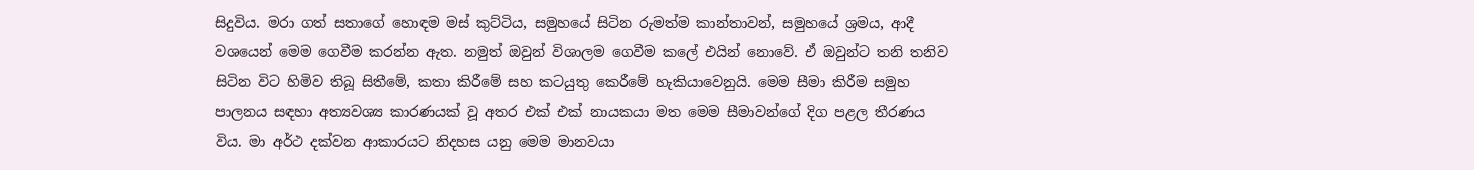සිදුවිය. මරා ගත් සතාගේ හොඳම මස් කුට්ටිය, සමුහයේ සිටින රුමත්ම කාන්තාවන්, සමුහයේ ශ්‍රමය, ආදී වශයෙන් මෙම ගෙවීම කරන්න ඇත. නමුත් ඔවුන් විශාලම ගෙවීම කලේ එයින් නොවේ. ඒ ඔවුන්ට තනි තනිව සිටින විට හිමිව තිබූ සිතීමේ, කතා කිරීමේ සහ කටයුතු කෙරීමේ හැකියාවෙනුයි. මෙම සීමා කිරීම සමුහ පාලනය සඳහා අත්‍යවශ්‍ය කාරණයක් වූ අතර එක් එක් නායකයා මත මෙම සීමාවන්ගේ දිග පළල තීරණය විය. මා අර්ථ දක්වන ආකාරයට නිදහස යනු මෙම මානවයා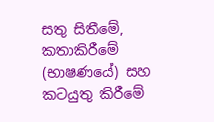සතු සිතීමේ, කතාකිරීමේ (භාෂණයේ) සහ කටයුතු කිරීමේ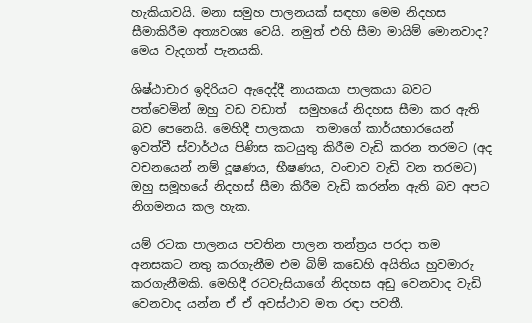හැකියාවයි. මනා සමුහ පාලනයක් සඳහා මෙම නිදහස සීමාකිරීම අත්‍යවශ්‍ය වෙයි. නමුත් එහි සීමා මායිම් මොනවාද? මෙය වැදගත් පැනයකි.

ශිෂ්ඨාචාර ඉදිරියට ඇදෙද්දී නායකයා පාලකයා බවට පත්වෙමින් ඔහු වඩ වඩාත්  සමුහයේ නිදහස සීමා කර ඇති බව පෙනෙයි. මෙහිදී පාලකයා  තමාගේ කාර්යභාරයෙන් ඉවත්වී ස්වාර්ථය පිණිස කටයුතු කිරීම වැඩි කරන තරමට (අද වචනයෙන් නම් දූෂණය, භීෂණය, වංචාව වැඩි වන තරමට) ඔහු සමූහයේ නිදහස් සීමා කිරීම වැඩි කරන්න ඇති බව අපට නිගමනය කල හැක.

යම් රටක පාලනය පවතින පාලන තන්ත්‍රය පරදා තම අනසකට නතු කරගැනීම එම බිම් කඩෙහි අයිතිය හුවමාරු කරගැනීමකි. මෙහිදී රටවැසියාගේ නිදහස අඩු වෙනවාද වැඩි වෙනවාද යන්න ඒ ඒ අවස්ථාව මත රඳා පවතී.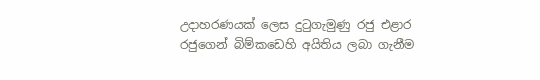උදාහරණයක් ලෙස දුටුගැමුණු රජු එළාර රජුගෙන් බිම්කඩෙහි අයිතිය ලබා ගැනීම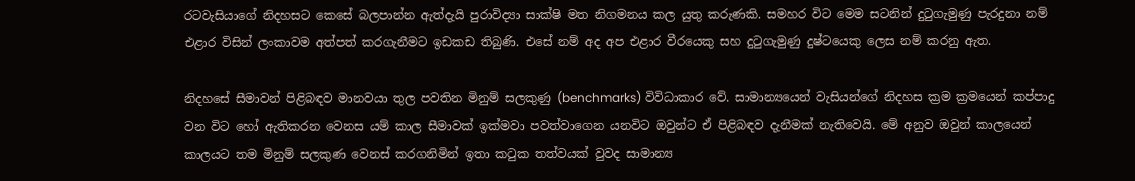රටවැසියාගේ නිදහසට කෙසේ බලපාන්න ඇත්දැයි පුරාවිද්‍යා සාක්ෂි මත නිගමනය කල යුතු කරුණකි. සමහර විට මෙම සටනින් දුටුගැමුණු පැරදුනා නම් එළාර විසින් ලංකාවම අත්පත් කරගැනීමට ඉඩකඩ තිබුණි. එසේ නම් අද අප එළාර වීරයෙකු සහ දුටුගැමුණු දුෂ්ටයෙකු ලෙස නම් කරනු ඇත.

නිදහසේ සීමාවන් පිළිබඳව මානවයා තුල පවතින මිනුම් සලකුණු (benchmarks) විවිධාකාර වේ. සාමාන්‍යයෙන් වැසියන්ගේ නිදහස ක්‍රම ක්‍රමයෙන් කප්පාදු වන විට හෝ ඇතිකරන වෙනස යම් කාල සීමාවක් ඉක්මවා පවත්වාගෙන යනවිට ඔවුන්ට ඒ පිළිබඳව දැනීමක් නැතිවෙයි. මේ අනුව ඔවුන් කාලයෙන් කාලයට තම මිනුම් සලකුණ වෙනස් කරගනිමින් ඉතා කටුක තත්වයක් වුවද සාමාන්‍ය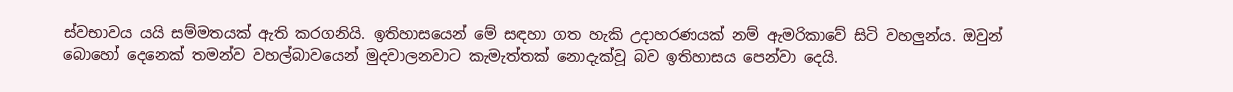ස්වභාවය යයි සම්මතයක් ඇති කරගනියි. ඉතිහාසයෙන් මේ සඳහා ගත හැකි උදාහරණයක් නම් ඇමරිකාවේ සිටි වහලුන්ය. ඔවුන් බොහෝ දෙනෙක් තමන්ව වහල්බාවයෙන් මුදවාලනවාට කැමැත්තක් නොදැක්වූ බව ඉතිහාසය පෙන්වා දෙයි.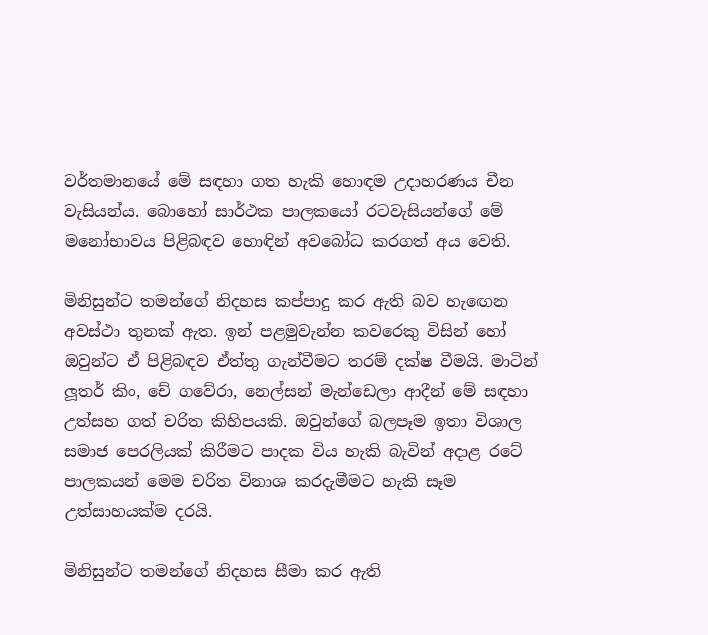වර්තමානයේ මේ සඳහා ගත හැකි හොඳම උදාහරණය චීන වැසියන්ය. බොහෝ සාර්ථක පාලකයෝ රටවැසියන්ගේ මේ මනෝභාවය පිළිබඳව හොඳින් අවබෝධ කරගත් අය වෙති.

මිනිසුන්ට තමන්ගේ නිදහස කප්පාදු කර ඇති බව හැඟෙන අවස්ථා තුනක් ඇත. ඉන් පළමුවැන්න කවරෙකු විසින් හෝ ඔවුන්ට ඒ පිළිබඳව ඒත්තු ගැන්වීමට තරම් දක්ෂ වීමයි. මාටින් ලූතර් කිං, චේ ගවේරා, නෙල්සන් මැන්ඩෙලා ආදීන් මේ සඳහා උත්සහ ගත් චරිත කිහිපයකි. ඔවුන්ගේ බලපෑම ඉතා විශාල සමාජ පෙරලියක් කිරීමට පාදක විය හැකි බැවින් අදාළ රටේ පාලකයන් මෙම චරිත විනාශ කරදැමීමට හැකි සෑම උත්සාහයක්ම දරයි.

මිනිසුන්ට තමන්ගේ නිදහස සීමා කර ඇති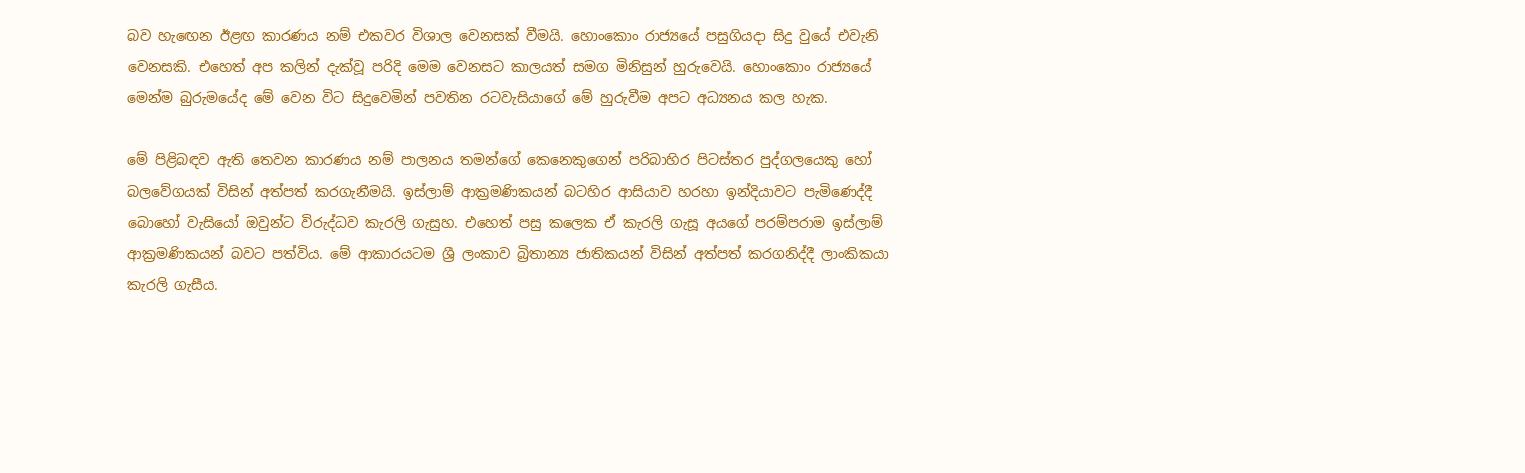බව හැඟෙන ඊළඟ කාරණය නම් එකවර විශාල වෙනසක් වීමයි. හොංකොං රාජ්‍යයේ පසුගියදා සිදු වුයේ එවැනි වෙනසකි. එහෙත් අප කලින් දැක්වූ පරිදි මෙම වෙනසට කාලයත් සමග මිනිසුන් හුරුවෙයි. හොංකොං රාජ්‍යයේ මෙන්ම බුරුමයේද මේ වෙන විට සිදුවෙමින් පවතින රටවැසියාගේ මේ හුරුවීම අපට අධ්‍යනය කල හැක.

මේ පිළිබඳව ඇති තෙවන කාරණය නම් පාලනය තමන්ගේ කෙනෙකුගෙන් පරිබාහිර පිටස්තර පුද්ගලයෙකු හෝ බලවේගයක් විසින් අත්පත් කරගැනීමයි. ඉස්ලාම් ආක්‍රමණිකයන් බටහිර ආසියාව හරහා ඉන්දියාවට පැමිණෙද්දී බොහෝ වැසියෝ ඔවුන්ට විරුද්ධව කැරලි ගැසුහ. එහෙත් පසු කලෙක ඒ කැරලි ගැසූ අයගේ පරම්පරාම ඉස්ලාම් ආක්‍රමණිකයන් බවට පත්විය. මේ ආකාරයටම ශ්‍රී ලංකාව බ්‍රිතාන්‍ය ජාතිකයන් විසින් අත්පත් කරගනිද්දී ලාංකිකයා කැරලි ගැසීය.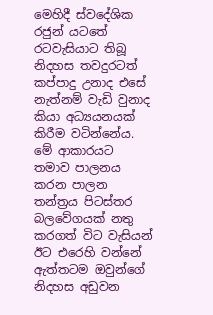මෙහිදී ස්වදේශික රජුන් යටතේ රටවැසියාට තිබූ නිදහස තවදුරටත් කප්පාදු උනාද එසේ නැත්නම් වැඩි වුනාද කියා අධ්‍යයනයක් කිරීම වටින්නේය. මේ ආකාරයට තමාව පාලනය කරන පාලන තන්ත්‍රය පිටස්තර බලවේගයක් නතු කරගත් විට වැසියන් ඊට එරෙහි වන්නේ ඇත්තටම ඔවුන්ගේ නිදහස අඩුවන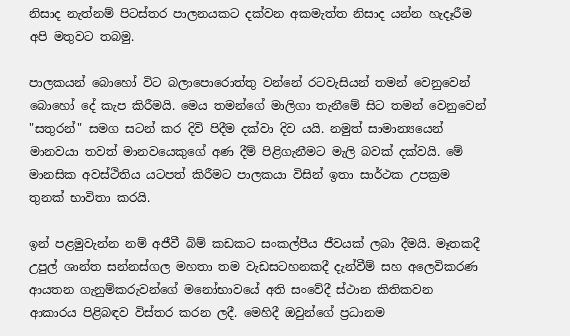නිසාද නැත්නම් පිටස්තර පාලනයකට දක්වන අකමැත්ත නිසාද යන්න හැදෑරීම අපි මතුවට තබමු.

පාලකයන් බොහෝ විට බලාපොරොත්තු වන්නේ රටවැසියන් තමන් වෙනුවෙන් බොහෝ දේ කැප කිරීමයි. මෙය තමන්ගේ මාලිගා තැනීමේ සිට තමන් වෙනුවෙන් "සතුරන්" සමග සටන් කර දිවි පිදීම දක්වා දිව යයි. නමුත් සාමාන්‍යයෙන් මානවයා තවත් මානවයෙකුගේ අණ දීම් පිළිගැනීමට මැලි බවක් දක්වයි. මේ මානසික අවස්ථිතිය යටපත් කිරීමට පාලකයා විසින් ඉතා සාර්ථක උපක්‍රම තුනක් භාවිතා කරයි.

ඉන් පළමුවැන්න නම් අජීවී බිම් කඩකට සංකල්පීය ජීවයක් ලබා දීමයි. මෑතකදී උපුල් ශාන්ත සන්නස්ගල මහතා තම වැඩසටහනකදී දැන්වීම් සහ අලෙවිකරණ ආයතන ගැනුම්කරුවන්ගේ මනෝභාවයේ අති සංවේදී ස්ථාන කිතිකවන ආකාරය පිළිබඳව විස්තර කරන ලදී. මෙහිදී ඔවුන්ගේ ප්‍රධානම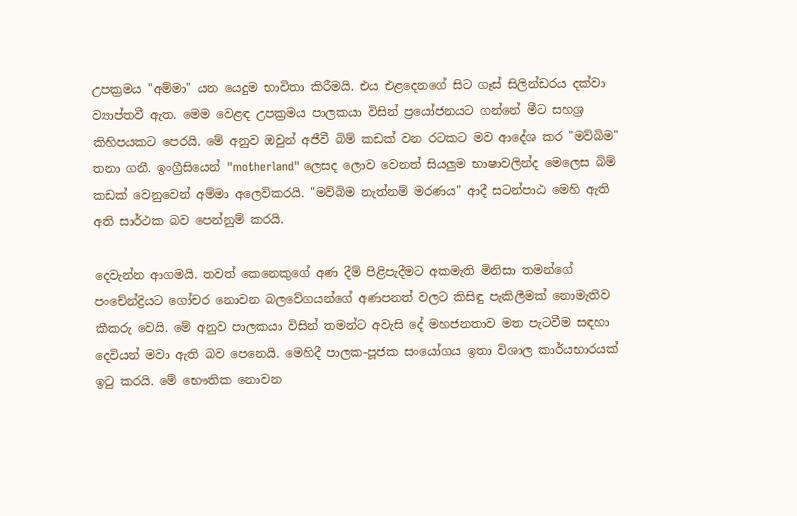උපක්‍රමය "අම්මා" යන යෙදුම භාවිතා කිරීමයි. එය එළදෙනගේ සිට ගෑස් සිලින්ඩරය දක්වා ව්‍යාප්තවී ඇත. මෙම වෙළඳ උපක්‍රමය පාලකයා විසින් ප්‍රයෝජනයට ගන්නේ මීට සහශ්‍ර කිහිපයකට පෙරයි. මේ අනුව ඔවුන් අජීවී බිම් කඩක් වන රටකට මව ආදේශ කර "මව්බිම" තනා ගනී. ඉංග්‍රීසියෙන් "motherland" ලෙසද ලොව වෙනත් සියලුම භාෂාවලින්ද මෙලෙස බිම් කඩක් වෙනුවෙන් අම්මා අලෙවිකරයි. "මව්බිම නැත්නම් මරණය" ආදී සටන්පාඨ මෙහි ඇති අති සාර්ථක බව පෙන්නුම් කරයි.

දෙවැන්න ආගමයි. තවත් කෙනෙකුගේ අණ දීම් පිළිපැදීමට අකමැති මිනිසා තමන්ගේ පංචේන්ද්‍රියට ගෝචර නොවන බලවේගයන්ගේ අණපනත් වලට කිසිඳු පැකිලීමක් නොමැතිව කීකරු වෙයි. මේ අනුව පාලකයා විසින් තමන්ට අවැසි දේ මහජනතාව මත පැටවීම සඳහා දෙවියන් මවා ඇති බව පෙනෙයි. මෙහිදී පාලක-පූජක සංයෝගය ඉතා විශාල කාර්යභාරයක් ඉටු කරයි. මේ භෞතික නොවන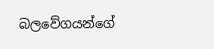බලවේගයන්ගේ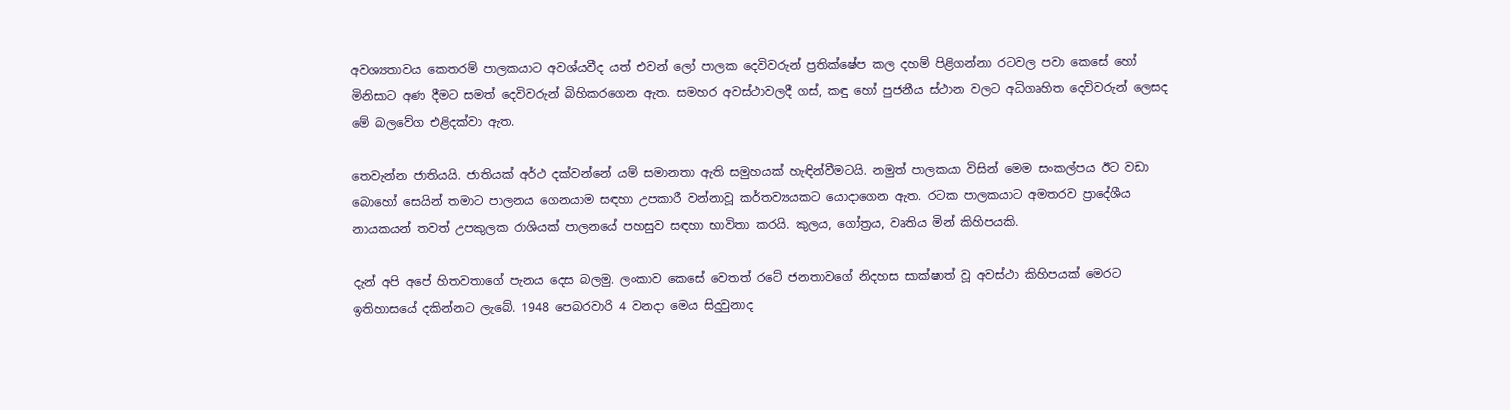අවශ්‍යතාවය කෙතරම් පාලකයාට අවශ්යවීද යත් එවන් ලෝ පාලක දෙවිවරුන් ප්‍රතික්ෂේප කල දහම් පිළිගන්නා රටවල පවා කෙසේ හෝ මිනිසාට අණ දීමට සමත් දෙවිවරුන් බිහිකරගෙන ඇත. සමහර අවස්ථාවලදී ගස්, කඳු හෝ පුජනීය ස්ථාන වලට අධිගෘහිත දෙවිවරුන් ලෙසද මේ බලවේග එළිදක්වා ඇත.

තෙවැන්න ජාතියයි. ජාතියක් අර්ථ දක්වන්නේ යම් සමානතා ඇති සමුහයක් හැඳින්වීමටයි. නමුත් පාලකයා විසින් මෙම සංකල්පය ඊට වඩා බොහෝ සෙයින් තමාට පාලනය ගෙනයාම සඳහා උපකාරී වන්නාවූ කර්තව්‍යයකට යොදාගෙන ඇත. රටක පාලකයාට අමතරව ප්‍රාදේශීය නායකයන් තවත් උපකුලක රාශියක් පාලනයේ පහසුව සඳහා භාවිතා කරයි. කුලය, ගෝත්‍රය, වෘතිය මින් කිහිපයකි.

දැන් අපි අපේ හිතවතාගේ පැනය දෙස බලමු. ලංකාව කෙසේ වෙතත් රටේ ජනතාවගේ නිදහස සාක්ෂාත් වූ අවස්ථා කිහිපයක් මෙරට ඉතිහාසයේ දකින්නට ලැබේ. 1948 පෙබරවාරි 4 වනදා මෙය සිදුවුනාද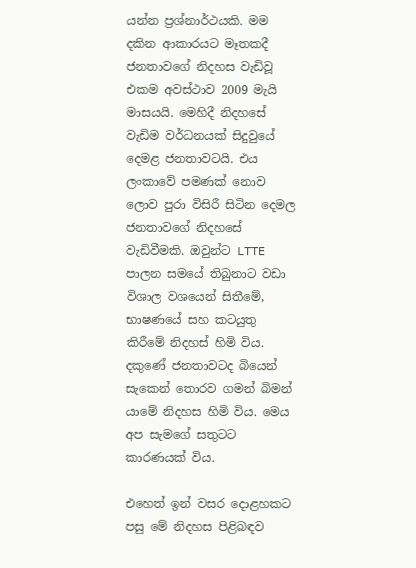යන්න ප්‍රශ්නාර්ථයකි. මම දකින ආකාරයට මෑතකදී ජනතාවගේ නිදහස වැඩිවූ එකම අවස්ථාව 2009 මැයි මාසයයි. මෙහිදී නිදහසේ වැඩිම වර්ධනයක් සිදුවුයේ දෙමළ ජනතාවටයි. එය ලංකාවේ පමණක් නොව ලොව පුරා විසිරී සිටින දෙමල ජනතාවගේ නිදහසේ වැඩිවීමකි. ඔවුන්ට LTTE පාලන සමයේ තිබුනාට වඩා විශාල වශයෙන් සිතීමේ, භාෂණයේ සහ කටයුතු කිරීමේ නිදහස් හිමි විය. දකුණේ ජනතාවටද බියෙන් සැකෙන් තොරව ගමන් බිමන් යාමේ නිදහස හිමි විය. මෙය අප සැමගේ සතුටට කාරණයක් විය.

එහෙත් ඉන් වසර දොළහකට පසු මේ නිදහස පිළිබඳව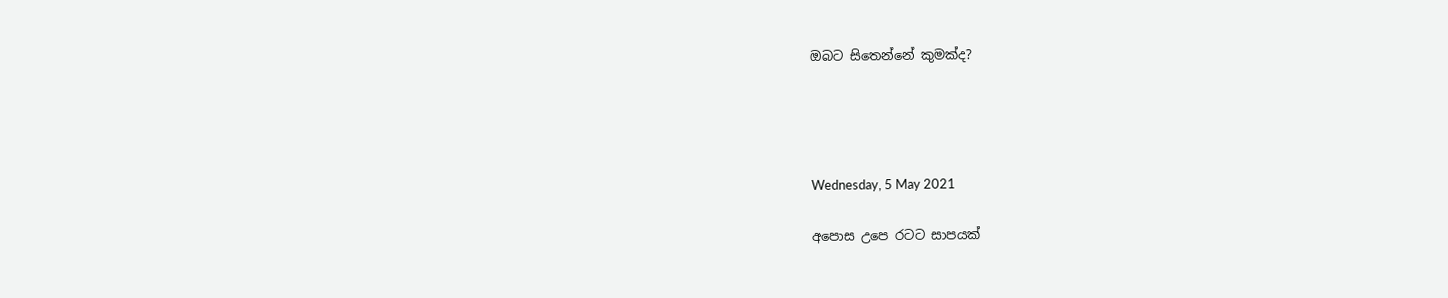ඔබට සිතෙන්නේ කුමක්ද?




Wednesday, 5 May 2021

අපොස උපෙ රටට සාපයක්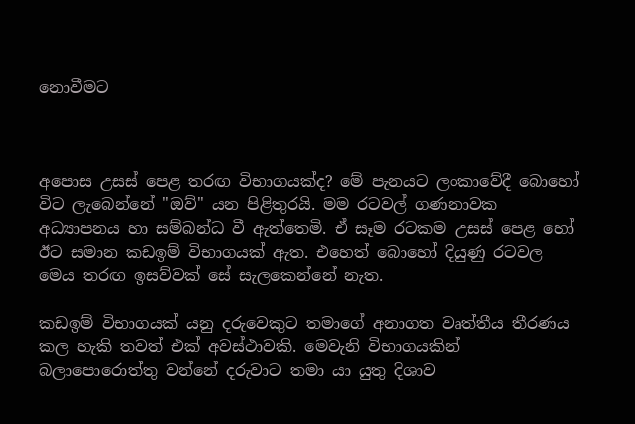නොවීමට



අපොස උසස් පෙළ තරඟ විභාගයක්ද? මේ පැනයට ලංකාවේදී බොහෝ විට ලැබෙන්නේ "ඔව්" යන පිළිතුරයි. මම රටවල් ගණනාවක අධ්‍යාපනය හා සම්බන්ධ වී ඇත්තෙමි. ඒ සෑම රටකම උසස් පෙළ හෝ ඊට සමාන කඩඉම් විභාගයක් ඇත. එහෙත් බොහෝ දියුණු රටවල මෙය තරඟ ඉසව්වක් සේ සැලකෙන්නේ නැත.

කඩඉම් විභාගයක් යනු දරුවෙකුට තමාගේ අනාගත වෘත්තීය තීරණය කල හැකි තවත් එක් අවස්ථාවකි. මෙවැනි විභාගයකින් බලාපොරොත්තු වන්නේ දරුවාට තමා යා යුතු දිශාව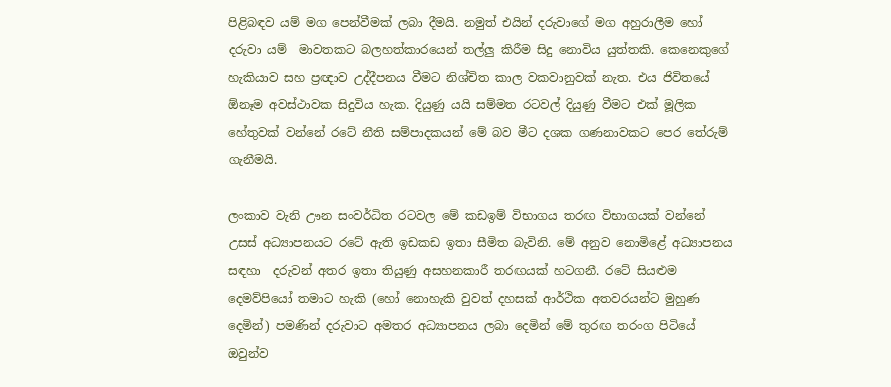පිළිබඳව යම් මග පෙන්වීමක් ලබා දීමයි. නමුත් එයින් දරුවාගේ මග අහුරාලීම හෝ දරුවා යම්  මාවතකට බලහත්කාරයෙන් තල්ලු කිරීම සිදු නොවිය යුත්තකි. කෙනෙකුගේ හැකියාව සහ ප්‍රඥාව උද්දීපනය වීමට නිශ්චිත කාල වකවානුවක් නැත. එය ජිවිතයේ ඕනෑම අවස්ථාවක සිදුවිය හැක. දියුණු යයි සම්මත රටවල් දියුණු වීමට එක් මූලික හේතුවක් වන්නේ රටේ නීති සම්පාදකයන් මේ බව මීට දශක ගණනාවකට පෙර තේරුම් ගැනීමයි.

ලංකාව වැනි ඌන සංවර්ධිත රටවල මේ කඩඉම් විභාගය තරඟ විභාගයක් වන්නේ උසස් අධ්‍යාපනයට රටේ ඇති ඉඩකඩ ඉතා සීමිත බැවිනි. මේ අනුව නොමිළේ අධ්‍යාපනය සඳහා  දරුවන් අතර ඉතා තියුණු අසහනකාරී තරඟයක් හටගනී. රටේ සියළුම දෙමව්පියෝ තමාට හැකි (හෝ නොහැකි වුවත් දහසක් ආර්ථික අතවරයන්ට මුහුණ දෙමින්) පමණින් දරුවාට අමතර අධ්‍යාපනය ලබා දෙමින් මේ තුරඟ තරංග පිටියේ ඔවුන්ව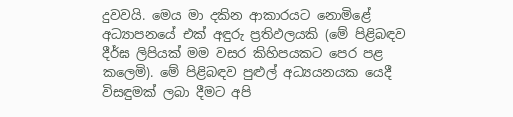දුවවයි. මෙය මා දකින ආකාරයට නොමිළේ අධ්‍යාපනයේ එක් අඳුරු ප්‍රතිඵලයකි (මේ පිළිබඳව දීර්ඝ ලිපියක් මම වසර කිහිපයකට පෙර පළ කලෙමි). මේ පිළිබඳව පුළුල් අධ්‍යයනයක යෙදී විසඳුමක් ලබා දීමට අපි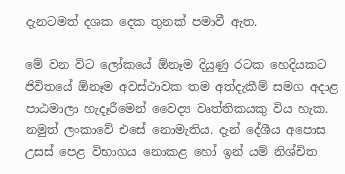දැනටමත් දශක දෙක තුනක් පමාවී ඇත.

මේ වන විට ලෝකයේ ඕනෑම දියුණු රටක හෙදියකට ජිවිතයේ ඕනෑම අවස්ථාවක තම අත්දැකීම් සමග අදාළ පාඨමාලා හැදෑරීමෙන් වෛද්‍ය වෘත්තිකයකු විය හැක. නමුත් ලංකාවේ එසේ නොමැතිය. දැන් දේශීය අපොස උසස් පෙළ විභාගය නොකළ හෝ ඉන් යම් නිශ්චිත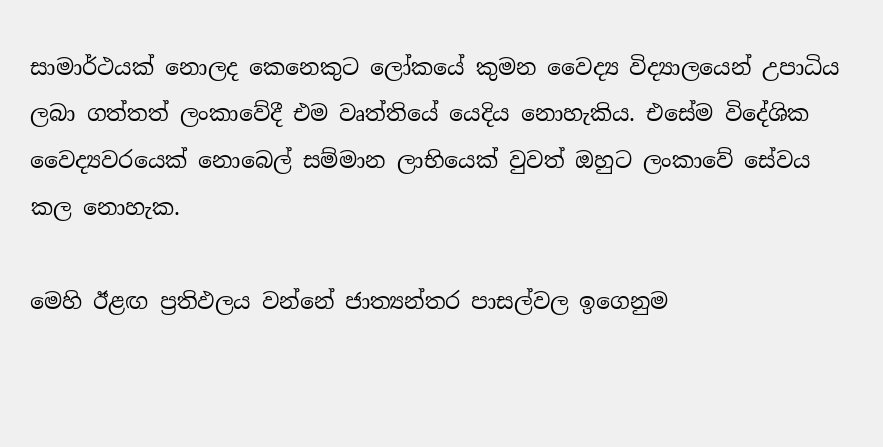සාමාර්ථයක් නොලද කෙනෙකුට ලෝකයේ කුමන වෛද්‍ය විද්‍යාලයෙන් උපාධිය ලබා ගත්තත් ලංකාවේදී එම වෘත්තියේ යෙදිය නොහැකිය. එසේම විදේශික වෛද්‍යවරයෙක් නොබෙල් සම්මාන ලාභියෙක් වුවත් ඔහුට ලංකාවේ සේවය කල නොහැක.

මෙහි ඊළඟ ප්‍රතිඵලය වන්නේ ජාත්‍යන්තර පාසල්වල ඉගෙනුම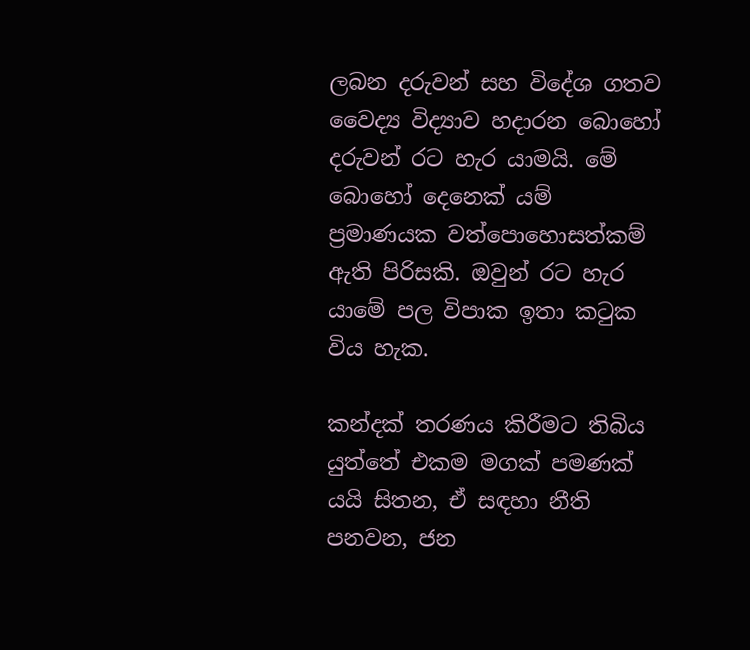ලබන දරුවන් සහ විදේශ ගතව වෛද්‍ය විද්‍යාව හදාරන බොහෝ දරුවන් රට හැර යාමයි. මේ බොහෝ දෙනෙක් යම් ප්‍රමාණයක වත්පොහොසත්කම් ඇති පිරිසකි. ඔවුන් රට හැර යාමේ පල විපාක ඉතා කටුක විය හැක.

කන්දක් තරණය කිරීමට තිබිය යුත්තේ එකම මගක් පමණක් යයි සිතන, ඒ සඳහා නීති පනවන, ජන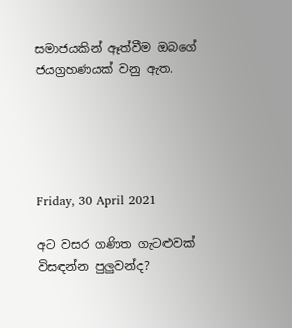සමාජයකින් ඈත්වීම ඔබගේ ජයග්‍රහණයක් වනු ඇත.





Friday, 30 April 2021

අට වසර ගණිත ගැටළුවක් විසඳන්න පුලුවන්ද?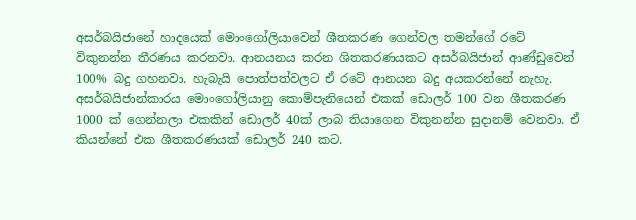අසර්බයිජානේ හාදයෙක් මොංගෝලියාවෙන් ශීතකරණ ගෙන්වල තමන්ගේ රටේ විකුනන්න තීරණය කරනවා. ආනයනය කරන ශිතකරණයකට අසර්බයිජාන් ආණ්ඩුවෙන් 100% බදු ගහනවා. හැබැයි පොත්පත්වලට ඒ රටේ ආනයන බදු අයකරන්නේ නැහැ. අසර්බයිජාන්කාරය මොංගෝලියානු කොම්පැනියෙන් එකක් ඩොලර් 100 වන ශීතකරණ 1000 ක් ගෙන්නලා එකකින් ඩොලර් 40ක් ලාබ තියාගෙන විකුනන්න සුදානම් වෙනවා. ඒ කියන්නේ එක ශීතකරණයක් ඩොලර් 240 කට.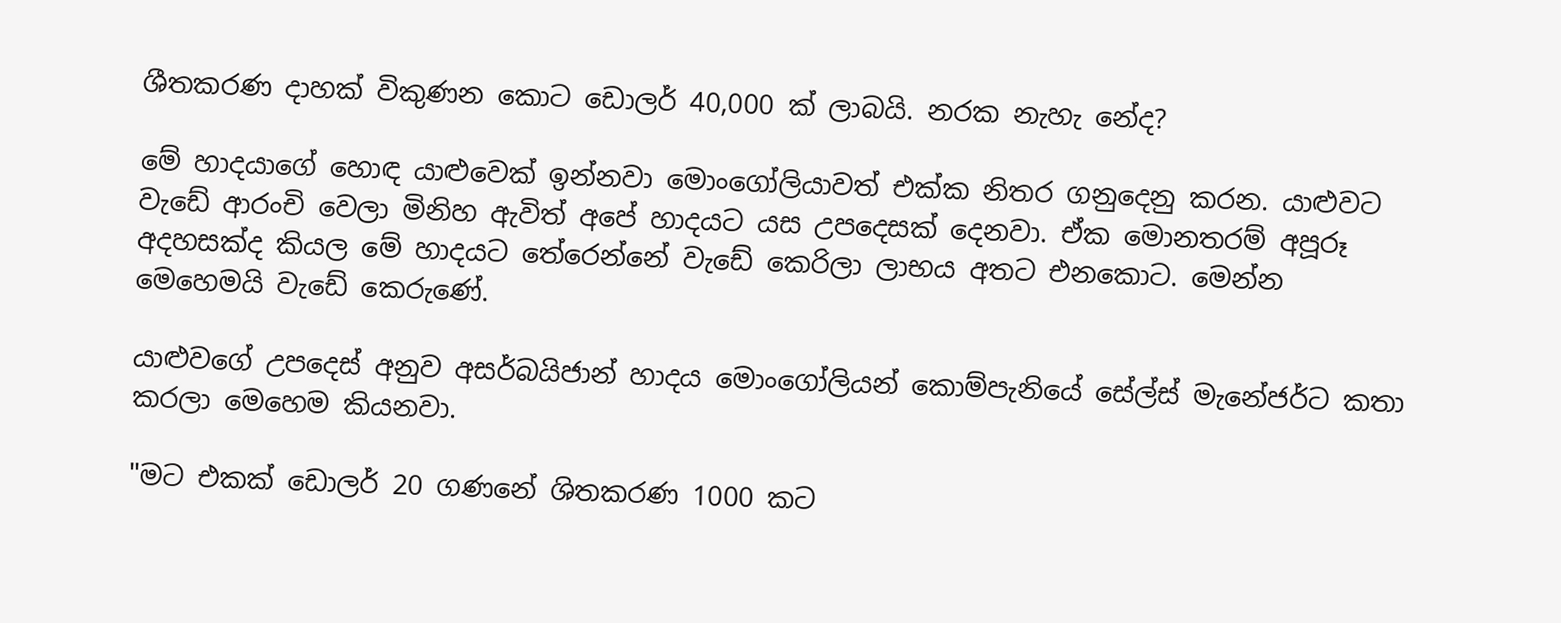ශීතකරණ දාහක් විකුණන කොට ඩොලර් 40,000 ක් ලාබයි. නරක නැහැ නේද?

මේ හාදයාගේ හොඳ යාළුවෙක් ඉන්නවා මොංගෝලියාවත් එක්ක නිතර ගනුදෙනු කරන. යාළුවට වැඩේ ආරංචි වෙලා මිනිහ ඇවිත් අපේ හාදයට යස උපදෙසක් දෙනවා. ඒක මොනතරම් අපූරූ අදහසක්ද කියල මේ හාදයට තේරෙන්නේ වැඩේ කෙරිලා ලාභය අතට එනකොට. මෙන්න මෙහෙමයි වැඩේ කෙරුණේ.

යාළුවගේ උපදෙස් අනුව අසර්බයිජාන් හාදය මොංගෝලියන් කොම්පැනියේ සේල්ස් මැනේජර්ට කතා කරලා මෙහෙම කියනවා.

"මට එකක් ඩොලර් 20 ගණනේ ශිතකරණ 1000 කට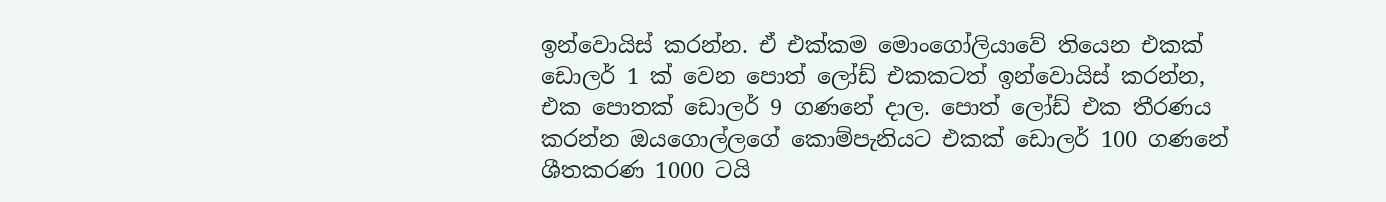ඉන්වොයිස් කරන්න. ඒ එක්කම මොංගෝලියාවේ තියෙන එකක් ඩොලර් 1 ක් වෙන පොත් ලෝඩ් එකකටත් ඉන්වොයිස් කරන්න, එක පොතක් ඩොලර් 9 ගණනේ දාල. පොත් ලෝඩ් එක තීරණය කරන්න ඔයගොල්ලගේ කොම්පැනියට එකක් ඩොලර් 100 ගණනේ ශීතකරණ 1000 ටයි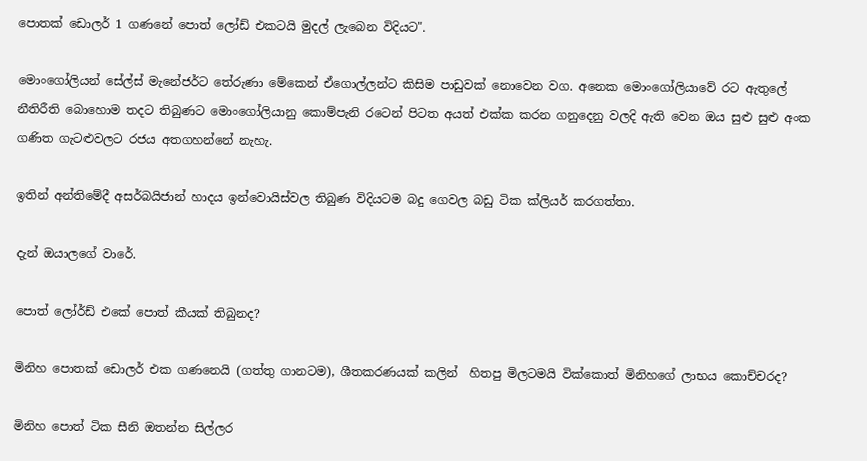පොතක් ඩොලර් 1 ගණනේ පොත් ලෝඩ් එකටයි මුදල් ලැබෙන විදියට".

මොංගෝලියන් සේල්ස් මැනේජර්ට තේරුණා මේකෙන් ඒගොල්ලන්ට කිසිම පාඩුවක් නොවෙන වග. අනෙක මොංගෝලියාවේ රට ඇතුලේ නීතිරීති බොහොම තදට තිබුණට මොංගෝලියානු කොම්පැනි රටෙන් පිටත අයත් එක්ක කරන ගනුදෙනු වලදි ඇති වෙන ඔය සුළු සුළු අංක ගණිත ගැටළුවලට රජය අතගහන්නේ නැහැ.

ඉතින් අන්තිමේදී අසර්බයිජාන් හාදය ඉන්වොයිස්වල තිබුණ විදියටම බදු ගෙවල බඩු ටික ක්ලියර් කරගත්තා.

දැන් ඔයාලගේ වාරේ.

පොත් ලෝර්ඩ් එකේ පොත් කීයක් තිබුනද?

මිනිහ පොතක් ඩොලර් එක ගණනෙයි (ගත්තු ගානටම), ශීතකරණයක් කලින්  හිතපු මිලටමයි වික්කොත් මිනිහගේ ලාභය කොච්චරද?

මිනිහ පොත් ටික සීනි ඔතන්න සිල්ලර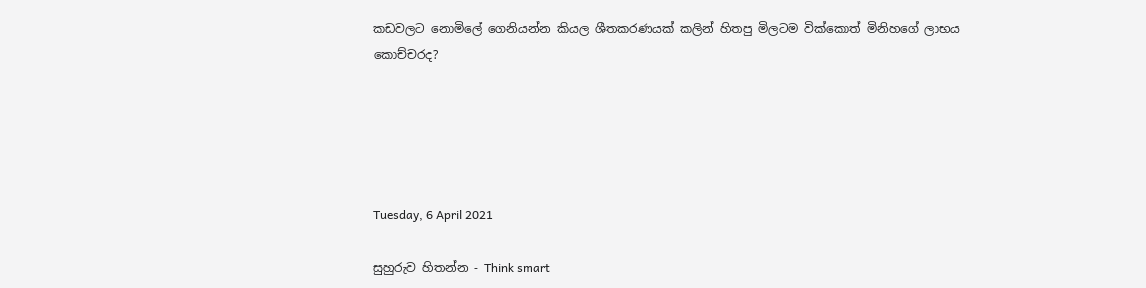කඩවලට නොමිලේ ගෙනියන්න කියල ශීතකරණයක් කලින් හිතපු මිලටම වික්කොත් මිනිහගේ ලාභය කොච්චරද?





Tuesday, 6 April 2021

සුහුරුව හිතන්න - Think smart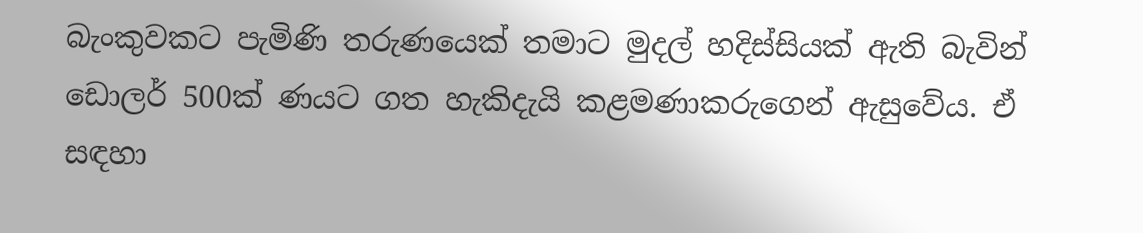බැංකුවකට පැමිණි තරුණයෙක් තමාට මුදල් හදිස්සියක් ඇති බැවින් ඩොලර් 500ක් ණයට ගත හැකිදැයි කළමණාකරුගෙන් ඇසුවේය. ඒ සඳහා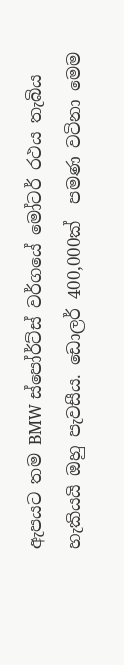ඇපයට තම BMW ස්පෝර්ට්ස් වර්ගයේ මෝටර් රථය තැබිය හැකියයි ඔහු පැවසීය. ඩොලර් 400,000ක්  පමණ වටිනා මෙම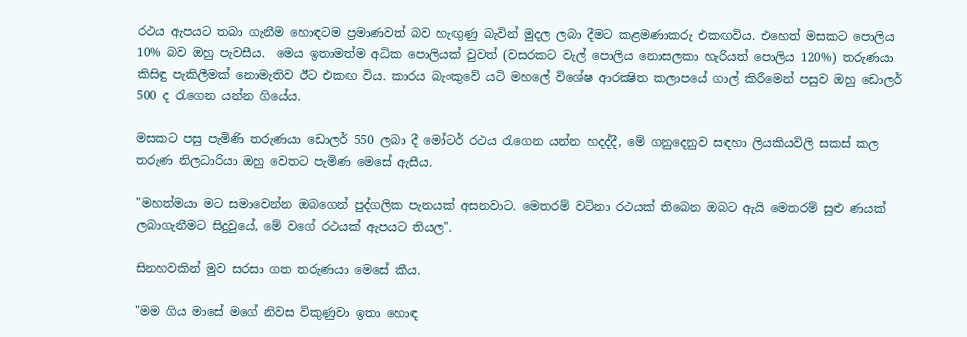රථය ඇපයට තබා ගැනීම හොඳටම ප්‍රමාණවත් බව හැඟුණු බැවින් මුදල ලබා දීමට කළමණාකරු එකඟවිය. එහෙත් මසකට පොලිය 10% බව ඔහු පැවසීය.  මෙය ඉතාමත්ම අධික පොලියක් වුවත් (වසරකට වැල් පොලිය නොසලකා හැරියත් පොලිය 120%) තරුණයා කිසිඳු පැකිලීමක් නොමැතිව ඊට එකඟ විය. කාරය බැංකුවේ යටි මහලේ විශේෂ ආරක්‍ෂිත කලාපයේ ගාල් කිරීමෙන් පසුව ඔහු ඩොලර් 500 ද රැගෙන යන්න ගියේය.

මසකට පසු පැමිණි තරුණයා ඩොලර් 550 ලබා දී මෝටර් රථය රැගෙන යන්න හදද්දී, මේ ගනුදෙනුව සඳහා ලියකියවිලි සකස් කල තරුණ නිලධාරියා ඔහු වෙතට පැමිණ මෙසේ ඇසීය.

"මහත්මයා මට සමාවෙන්න ඔබගෙන් පුද්ගලික පැනයක් අසනවාට. මෙතරම් වටිනා රථයක් තිබෙන ඔබට ඇයි මෙතරම් සුළු ණයක් ලබාගැනීමට සිදුවුයේ, මේ වගේ රථයක් ඇපයට තියල".

සිනහවකින් මුව සරසා ගත තරුණයා මෙසේ කීය.

"මම ගිය මාසේ මගේ නිවස විකුණුවා ඉතා හොඳ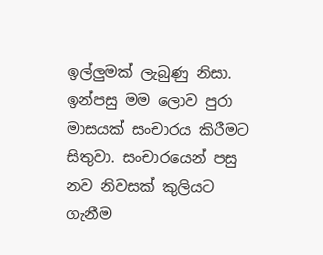ඉල්ලුමක් ලැබුණු නිසා. ඉන්පසු මම ලොව පුරා මාසයක් සංචාරය කිරීමට සිතුවා. සංචාරයෙන් පසු නව නිවසක් කුලියට ගැනීම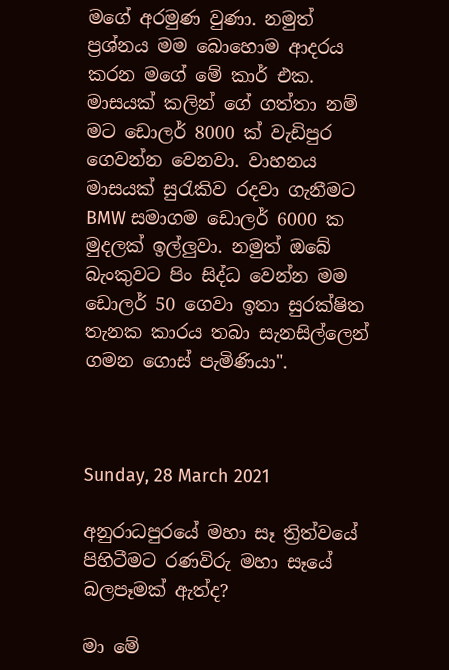මගේ අරමුණ වුණා. නමුත් ප්‍රශ්නය මම බොහොම ආදරය කරන මගේ මේ කාර් එක. මාසයක් කලින් ගේ ගත්තා නම් මට ඩොලර් 8000 ක් වැඩිපුර ගෙවන්න වෙනවා. වාහනය මාසයක් සුරැකිව රදවා ගැනීමට BMW සමාගම ඩොලර් 6000 ක මුදලක් ඉල්ලුවා. නමුත් ඔබේ බැංකුවට පිං සිද්ධ වෙන්න මම ඩොලර් 50 ගෙවා ඉතා සුරක්ෂිත තැනක කාරය තබා සැනසිල්ලෙන් ගමන ගොස් පැමිණියා".



Sunday, 28 March 2021

අනුරාධපුරයේ මහා සෑ ත්‍රිත්වයේ පිහිටීමට රණවිරු මහා සෑයේ බලපෑමක් ඇත්ද?

මා මේ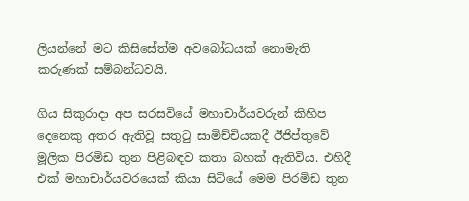ලියන්නේ මට කිසිසේත්ම අවබෝධයක් නොමැති කරුණක් සම්බන්ධවයි.

ගිය සිකුරාදා අප සරසවියේ මහාචාර්යවරුන් කිහිප දෙනෙකු අතර ඇතිවූ සතුටු සාමිච්චියකදී ඊජිප්තුවේ මූලික පිරමිඩ තුන පිළිබඳව කතා බහක් ඇතිවිය. එහිදී එක් මහාචාර්යවරයෙක් කියා සිටියේ මෙම පිරමිඩ තුන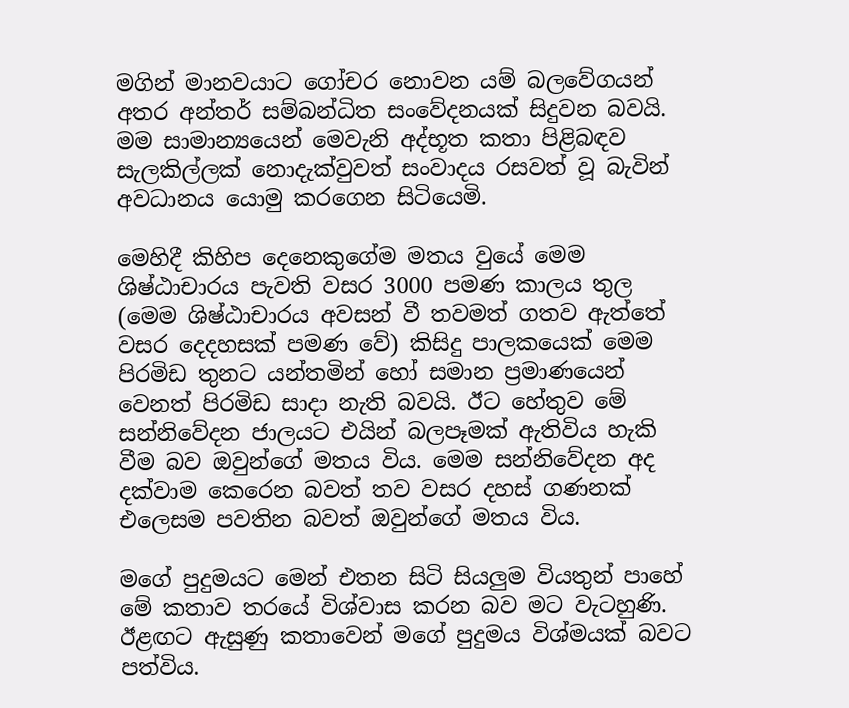මගින් මානවයාට ගෝචර නොවන යම් බලවේගයන් අතර අන්තර් සම්බන්ධිත සංවේදනයක් සිදුවන බවයි. මම සාමාන්‍යයෙන් මෙවැනි අද්භූත කතා පිළිබඳව සැලකිල්ලක් නොදැක්වුවත් සංවාදය රසවත් වූ බැවින් අවධානය යොමු කරගෙන සිටියෙමි.

මෙහිදී කිහිප දෙනෙකුගේම මතය වුයේ මෙම ශිෂ්ඨාචාරය පැවති වසර 3000 පමණ කාලය තුල (මෙම ශිෂ්ඨාචාරය අවසන් වී තවමත් ගතව ඇත්තේ වසර දෙදහසක් පමණ වේ) කිසිදු පාලකයෙක් මෙම පිරමිඩ තුනට යන්තමින් හෝ සමාන ප්‍රමාණයෙන් වෙනත් පිරමිඩ සාදා නැති බවයි. ඊට හේතුව මේ සන්නිවේදන ජාලයට එයින් බලපෑමක් ඇතිවිය හැකි වීම බව ඔවුන්ගේ මතය විය. මෙම සන්නිවේදන අද දක්වාම කෙරෙන බවත් තව වසර දහස් ගණනක් එලෙසම පවතින බවත් ඔවුන්ගේ මතය විය.

මගේ පුදුමයට මෙන් එතන සිටි සියලුම වියතුන් පාහේ මේ කතාව තරයේ විශ්වාස කරන බව මට වැටහුණි. ඊළඟට ඇසුණු කතාවෙන් මගේ පුදුමය විශ්මයක් බවට පත්විය.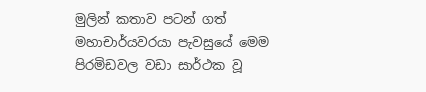මුලින් කතාව පටන් ගත් මහාචාර්යවරයා පැවසුයේ මෙම පිරමිඩවල වඩා සාර්ථක වූ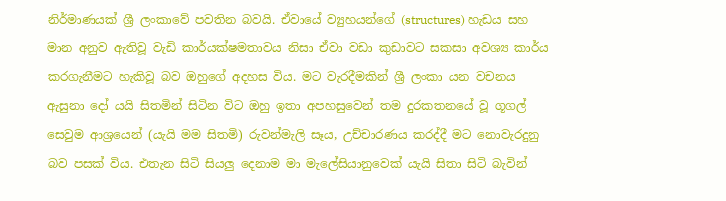නිර්මාණයක් ශ්‍රී ලංකාවේ පවතින බවයි. ඒවායේ ව්‍යුහයන්ගේ (structures) හැඩය සහ මාන අනුව ඇතිවූ වැඩි කාර්යක්ෂමතාවය නිසා ඒවා වඩා කුඩාවට සකසා අවශ්‍ය කාර්ය කරගැනීමට හැකිවූ බව ඔහුගේ අදහස විය. මට වැරදීමකින් ශ්‍රී ලංකා යන වචනය ඇසුනා දෝ යයි සිතමින් සිටින විට ඔහු ඉතා අපහසුවෙන් තම දුරකතනයේ වූ ගූගල් සෙවුම ආශ්‍රයෙන් (යැයි මම සිතමි) රුවන්මැලි සෑය, උච්චාරණය කරද්දී මට නොවැරදුනු බව පසක් විය. එතැන සිටි සියලු දෙනාම මා මැලේසියානුවෙක් යැයි සිතා සිටි බැවින්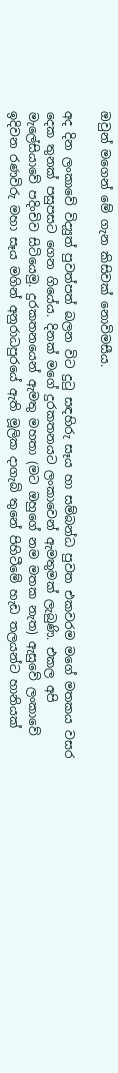ඔවුන් මගෙන් මේ ගැන කිසිවක් නොවිමසීය.

අද දින ලංකාවේ විද්‍යුත් පුවත්පත් බලන විට දුටු සඳහිරු සෑය හා සම්බන්ධ පුවත එකවරම මගේ මතකය වසර දෙක තුනක් පසුපසට ගෙන ගියේය. දිනක් මගේ දුරකතනයට ලංකාවෙන් ඇමතුමක් ලැබුණි. එකල අපි මැලේසියාවේ පදිංචිව සිටියෙමු. දුරකතනයෙන් ඇමතු මහතා (මට ඔහුගේ නම මතක නැත) ඇසුවේ ලංකාවේ ඉදිවන රණවිරු මහා සෑය මගින් අනුරාධපුරයේ ඇති මූලික දාගැබ් තුනේ පිහිටීමේ හැඩ තලයන්ට හානියක්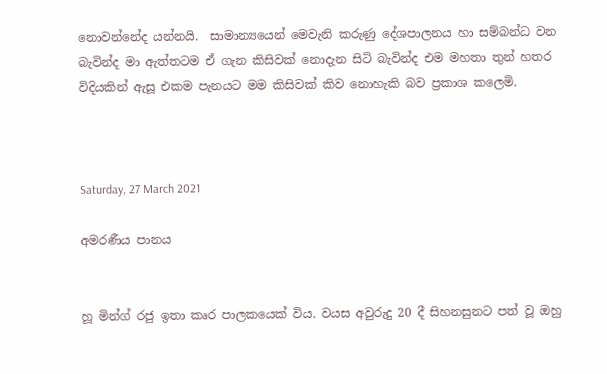නොවන්නේද යන්නයි.  සාමාන්‍යයෙන් මෙවැනි කරුණු දේශපාලනය හා සම්බන්ධ වන බැවින්ද මා ඇත්තටම ඒ ගැන කිසිවක් නොදැන සිටි බැවින්ද එම මහතා තුන් හතර විදියකින් ඇසූ එකම පැනයට මම කිසිවක් කිව නොහැකි බව ප්‍රකාශ කලෙමි.



Saturday, 27 March 2021

අමරණීය පානය


හූ මින්ග් රජු ඉතා කෘර පාලකයෙක් විය. වයස අවුරුදු 20 දී සිහනසුනට පත් වූ ඔහු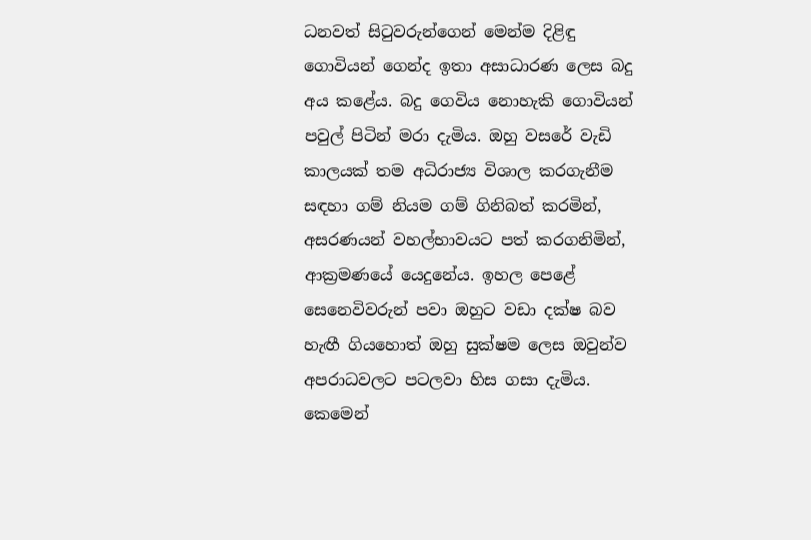ධනවත් සිටුවරුන්ගෙන් මෙන්ම දිළිඳු ගොවියන් ගෙන්ද ඉතා අසාධාරණ ලෙස බදු අය කළේය. බදු ගෙවිය නොහැකි ගොවියන් පවුල් පිටින් මරා දැමිය. ඔහු වසරේ වැඩි කාලයක් තම අධිරාජ්‍ය විශාල කරගැනීම සඳහා ගම් නියම ගම් ගිනිබත් කරමින්, අසරණයන් වහල්භාවයට පත් කරගනිමින්, ආක්‍රමණයේ යෙදුනේය. ඉහල පෙළේ සෙනෙවිවරුන් පවා ඔහුට වඩා දක්ෂ බව හැඟී ගියහොත් ඔහු සුක්ෂම ලෙස ඔවුන්ව අපරාධවලට පටලවා හිස ගසා දැමිය. කෙමෙන්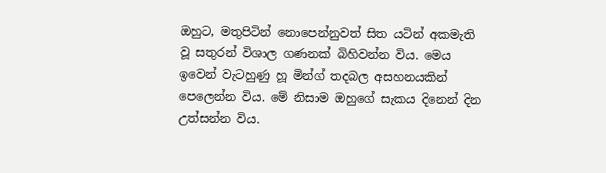ඔහුට, මතුපිටින් නොපෙන්නුවත් සිත යටින් අකමැති වූ සතුරන් විශාල ගණනක් බිහිවන්න විය. මෙය ඉවෙන් වැටහුණු හූ මින්ග් තදබල අසහනයකින් පෙලෙන්න විය. මේ නිසාම ඔහුගේ සැකය දිනෙන් දින උත්සන්න විය.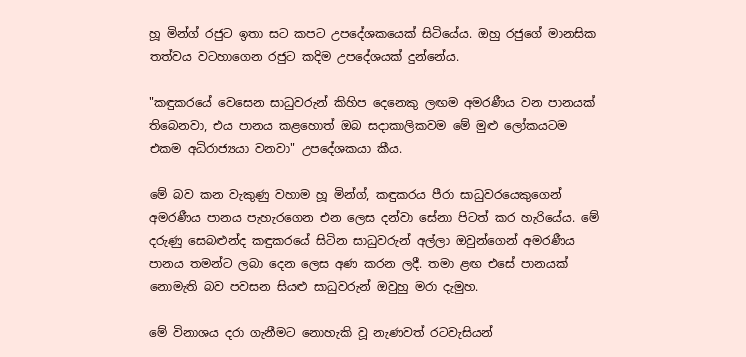හූ මින්ග් රජුට ඉතා සට කපට උපදේශකයෙක් සිටියේය. ඔහු රජුගේ මානසික තත්වය වටහාගෙන රජුට කදිම උපදේශයක් දුන්නේය.

"කඳුකරයේ වෙසෙන සාධුවරුන් කිහිප දෙනෙකු ලඟම අමරණීය වන පානයක් තිබෙනවා, එය පානය කළහොත් ඔබ සදාකාලිකවම මේ මුළු ලෝකයටම එකම අධිරාජ්‍යයා වනවා" උපදේශකයා කීය.

මේ බව කන වැකුණු වහාම හූ මින්ග්, කඳුකරය පීරා සාධුවරයෙකුගෙන් අමරණීය පානය පැහැරගෙන එන ලෙස දන්වා සේනා පිටත් කර හැරියේය. මේ දරුණු සෙබළුන්ද කඳුකරයේ සිටින සාධුවරුන් අල්ලා ඔවුන්ගෙන් අමරණීය පානය තමන්ට ලබා දෙන ලෙස අණ කරන ලදී. තමා ළඟ එසේ පානයක් නොමැති බව පවසන සියළු සාධුවරුන් ඔවුහු මරා දැමුහ.

මේ විනාශය දරා ගැනීමට නොහැකි වූ නැණවත් රටවැසියන්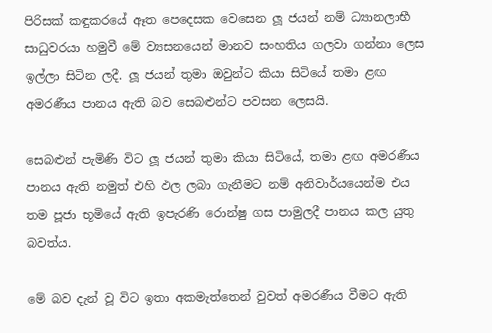පිරිසක් කඳුකරයේ ඈත පෙදෙසක වෙසෙන ලූ ජයන් නම් ධ්‍යානලාභී සාධුවරයා හමුවී මේ ව්‍යසනයෙන් මානව සංහතිය ගලවා ගන්නා ලෙස ඉල්ලා සිටින ලදී. ලූ ජයන් තුමා ඔවුන්ට කියා සිටියේ තමා ළඟ අමරණීය පානය ඇති බව සෙබළුන්ට පවසන ලෙසයි.

සෙබළුන් පැමිණි විට ලූ ජයන් තුමා කියා සිටියේ, තමා ළඟ අමරණීය පානය ඇති නමුත් එහි ඵල ලබා ගැනීමට නම් අනිවාර්යයෙන්ම එය තම පූජා භූමියේ ඇති ඉපැරණි රොන්ෂු ගස පාමුලදී පානය කල යුතු බවත්ය.

මේ බව දැන් වූ විට ඉතා අකමැත්තෙන් වුවත් අමරණීය වීමට ඇති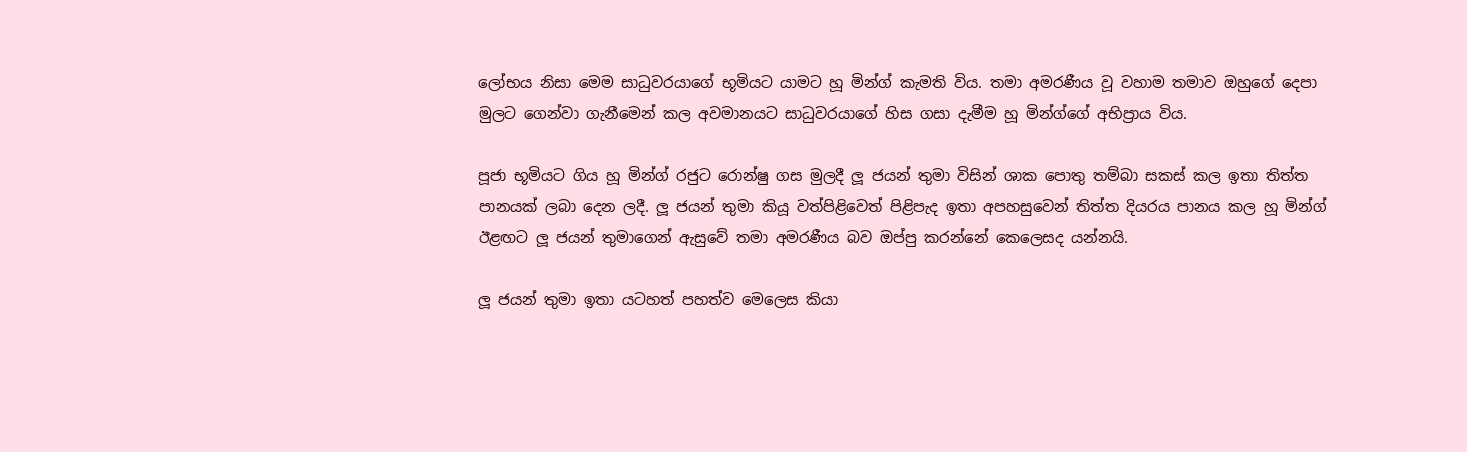ලෝභය නිසා මෙම සාධුවරයාගේ භූමියට යාමට හූ මින්ග් කැමති විය. තමා අමරණීය වූ වහාම තමාව ඔහුගේ දෙපා මුලට ගෙන්වා ගැනීමෙන් කල අවමානයට සාධුවරයාගේ හිස ගසා දැමීම හූ මින්ග්ගේ අභිප්‍රාය විය.

පූජා භූමියට ගිය හූ මින්ග් රජුට රොන්ෂු ගස මුලදී ලූ ජයන් තුමා විසින් ශාක පොතු තම්බා සකස් කල ඉතා තිත්ත පානයක් ලබා දෙන ලදී. ලූ ජයන් තුමා කියූ වත්පිළිවෙත් පිළිපැද ඉතා අපහසුවෙන් තිත්ත දියරය පානය කල හූ මින්ග් ඊළඟට ලූ ජයන් තුමාගෙන් ඇසුවේ තමා අමරණීය බව ඔප්පු කරන්නේ කෙලෙසද යන්නයි.

ලූ ජයන් තුමා ඉතා යටහත් පහත්ව මෙලෙස කියා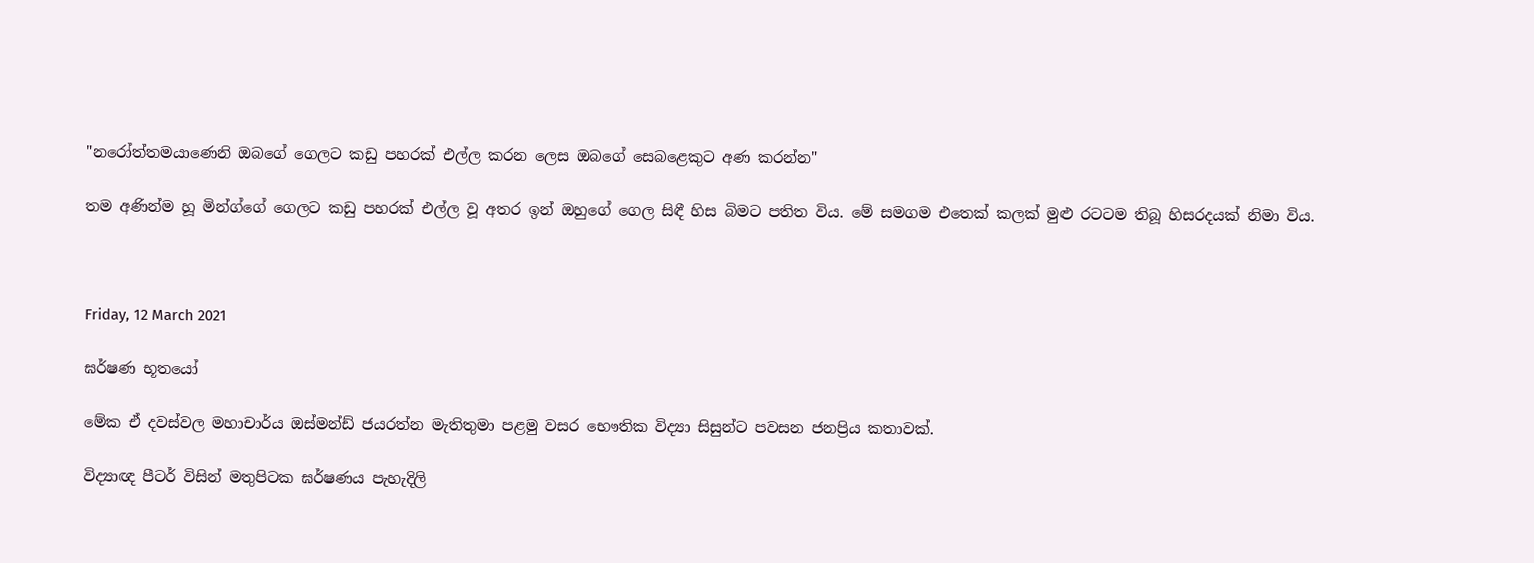"නරෝත්තමයාණෙනි ඔබගේ ගෙලට කඩු පහරක් එල්ල කරන ලෙස ඔබගේ සෙබළෙකුට අණ කරන්න"

තම අණින්ම හූ මින්ග්ගේ ගෙලට කඩු පහරක් එල්ල වූ අතර ඉන් ඔහුගේ ගෙල සිඳී හිස බිමට පතිත විය. මේ සමගම එතෙක් කලක් මුළු රටටම තිබූ හිසරදයක් නිමා විය.



Friday, 12 March 2021

ඝර්ෂණ භූතයෝ

මේක ඒ දවස්වල මහාචාර්ය ඔස්මන්ඩ් ජයරත්න මැතිතුමා පළමු වසර භෞතික විද්‍යා සිසුන්ට පවසන ජනප්‍රිය කතාවක්.

විද්‍යාඥ පීටර් විසින් මතුපිටක ඝර්ෂණය පැහැදිලි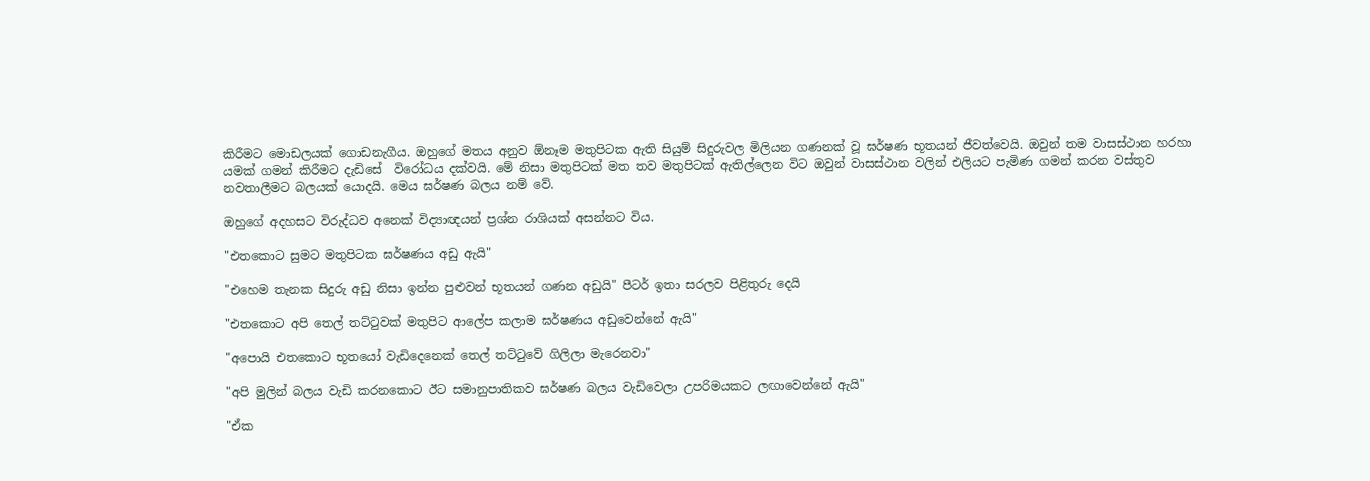කිරීමට මොඩලයක් ගොඩනැගීය. ඔහුගේ මතය අනුව ඕනෑම මතුපිටක ඇති සියුම් සිදුරුවල මිලියන ගණනක් වූ ඝර්ෂණ භූතයන් ජීවත්වෙයි. ඔවුන් තම වාසස්ථාන හරහා යමක් ගමන් කිරීමට දැඩිසේ  විරෝධය දක්වයි. මේ නිසා මතුපිටක් මත තව මතුපිටක් ඇතිල්ලෙන විට ඔවුන් වාසස්ථාන වලින් එලියට පැමිණ ගමන් කරන වස්තුව නවතාලීමට බලයක් යොදයි. මෙය ඝර්ෂණ බලය නම් වේ.

ඔහුගේ අදහසට විරුද්ධව අනෙක් විද්‍යාඥයන් ප්‍රශ්න රාශියක් අසන්නට විය.

"එතකොට සුමට මතුපිටක ඝර්ෂණය අඩු ඇයි"

"එහෙම තැනක සිදුරු අඩු නිසා ඉන්න පුළුවන් භූතයන් ගණන අඩුයි" පීටර් ඉතා සරලව පිළිතුරු දෙයි

"එතකොට අපි තෙල් තට්ටුවක් මතුපිට ආලේප කලාම ඝර්ෂණය අඩුවෙන්නේ ඇයි"

"අපොයි එතකොට භූතයෝ වැඩිදෙනෙක් තෙල් තට්ටුවේ ගිලිලා මැරෙනවා"

"අපි මුලින් බලය වැඩි කරනකොට ඊට සමානුපාතිකව ඝර්ෂණ බලය වැඩිවෙලා උපරිමයකට ලඟාවෙන්නේ ඇයි"

"ඒක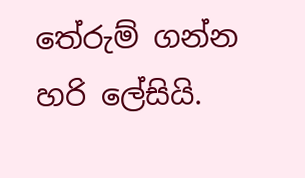තේරුම් ගන්න හරි ලේසියි.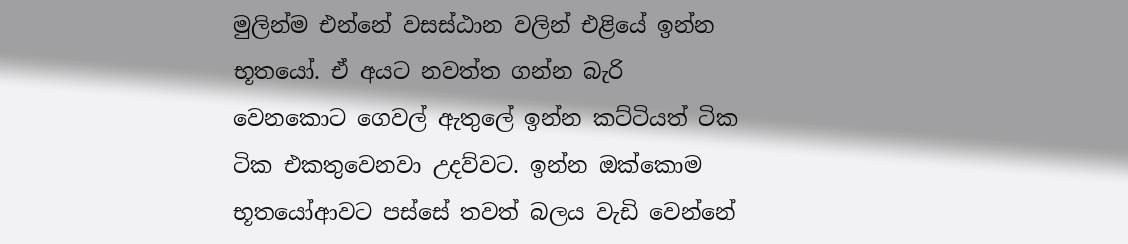මුලින්ම එන්නේ වසස්ඨාන වලින් එළියේ ඉන්න භූතයෝ. ඒ අයට නවත්ත ගන්න බැරි වෙනකොට ගෙවල් ඇතුලේ ඉන්න කට්ටියත් ටික ටික එකතුවෙනවා උදව්වට. ඉන්න ඔක්කොම භූතයෝආවට පස්සේ තවත් බලය වැඩි වෙන්නේ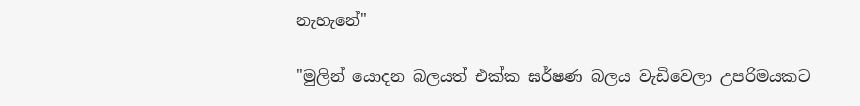නැහැනේ"

"මුලින් යොදන බලයත් එක්ක ඝර්ෂණ බලය වැඩිවෙලා උපරිමයකට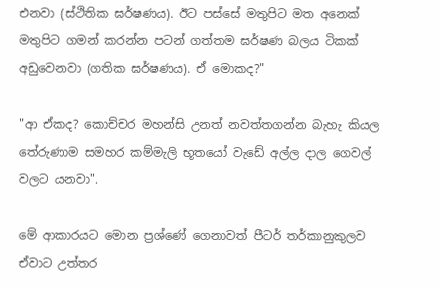එනවා (ස්ථිතික ඝර්ෂණය). ඊට පස්සේ මතුපිට මත අනෙක් මතුපිට ගමන් කරන්න පටන් ගත්තම ඝර්ෂණ බලය ටිකක් අඩුවෙනවා (ගතික ඝර්ෂණය). ඒ මොකද?"

"ආ ඒකද? කොච්චර මහන්සි උනත් නවත්තගන්න බැහැ කියල තේරුණාම සමහර කම්මැලි භූතයෝ වැඩේ අල්ල දාල ගෙවල් වලට යනවා".

මේ ආකාරයට මොන ප්‍රශ්ණේ ගෙනාවත් පීටර් තර්කානුකුලව ඒවාට උත්තර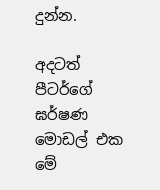දුන්න.

අදටත් පීටර්ගේ ඝර්ෂණ මොඩල් එක මේ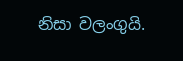නිසා වලංගුයි.